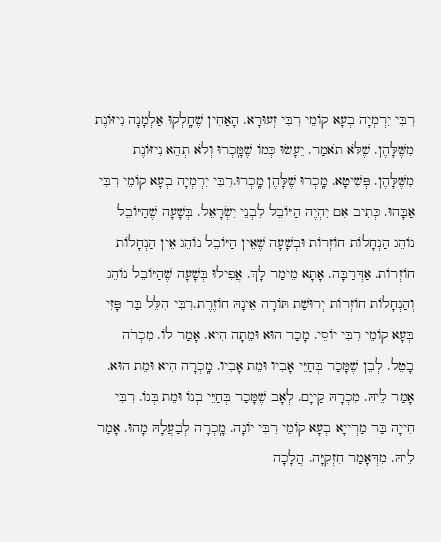רִבִּי יִרְמְיָה בְעָא קוֹמֵי רִבִּי זְעוּרָא. הָאַחִין שֶׁחָֽלְקוּ אַלְמָנָה נִיזּוֹנֶת מִשֶּׁלָּהֶן. שֶׁלֹּא תֹאמַר. יֵעָשׂוּ כְּמוֹ שֶׁמָּֽכְרוּ וְלֹא תְהֵא נִיזּוֹנֶת מִשֶּׁלָּהֶן. פְּשִׁיטָא. מָֽכְרוּ שֶׁלָּהֶן מָֽכְרוּ.רִבִּי יִרְמְיָה בְעָא קוֹמֵי רִבִּי אַבָּהוּ. כְּתִיב אִם יִהְיֶה הַיּוֹבֵל לִבְנֵי יִשְׂרָאֵל. בְּשָׁעָה שֶׁהַיּוֹבֵל נוֹהֵג הַנְחָלוֹת חוֹזְרוֹת וּבְשָׁעָה שֶׁאֵין הַיּוֹבֵל נוֹהֵג אֵין הַנְחָלוֹת חוֹזְרוֹת. אַדְּרַבָּה. אָתָא מֵימַר לָךְ. אֲפִילוּ בְּשָׁעָה שֶׁהַיּוֹבֵל נוֹהֵג וְהַנְחָלוֹת חוֹזְרוֹת יְרוּשַׁת תּוֹרָה אֵינָהּ חוֹזֶרֶת.רִבִּי הִלֵּל בַּר פָּזִי בְּעָא קוֹמֵי רִבִּי יוֹסֵי. מָכַר הוּא וּמֵתָה הִיא. אָמַר לוֹ. מִכְרֹה בָטֵל. לְבֵן שֶׁמָּכַר בְּחַיֵּי אָבִיו וּמֵת אָבִיו. מָֽכְרָה הִיא וּמֵת הוּא. אָמַר לֵיהּ. מִכְרָהּ קַייָם. לְאָב שֶׁמָּכַר בְּחַיֵּי בְנוֹ וּמֵת בְּנוֹ. רִבִּי חִייָה בַּר מַרְייָא בְעָא קוֹמֵי רִבִּי יוֹנָה. מָֽכְרָה לְבַעֲלָהּ מָהוּ. אָמַר לֵיהּ. מִדְּאָמַר חִזְקִיָּה. הֲלָכָה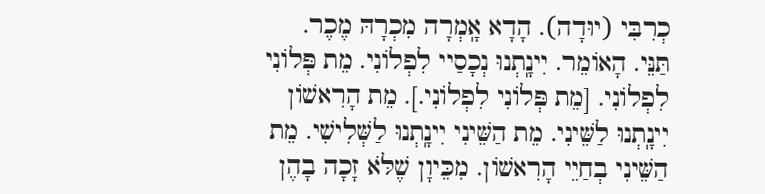כְרִבִּי (יוּדָה). הָדָא אָֽמְרָה מִכְרָהּ מֶכֶר. תַּנֵּי. הָאוֹמֵר. יִינָֽתְנוּ נְכָסַיי לִפְלוֹנִי. מֵת פְּלוֹנִי לִפְלוֹנִי. [מֵת פְּלוֹנִי לִפְלוֹנִי.]. מֵת הָרִאשׁוֹן יִינָֽתְנוּ לַשֵּׁינִי. מֵת הַשֵּׁינִי יִינָֽתְנוּ לַשְּׁלִישִׁי. מֵת הַשֵּׁינִי בְחַיֵי הָרִאשׁוֹן. מִכֵּיוָן שֶׁלֹּא זָכָה בָהֶן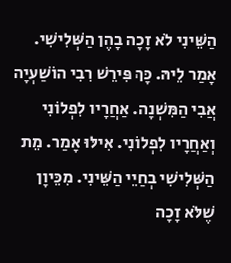הַשֵּׁינִי לֹא זָכָה בָהֶן הַשְּׁלִישִׁי. אָמַר לֵיהּ. כָּךְ פִּירֵשׁ רִבִי הוֹשַׁעְיָה אֲבִי הַמִּשְׁנָה. אַחֲרָיו לִפְלוֹנִי וְאַחֲרָיו לִפְלוֹנִי. אִילּוּ אָמַר. מֵת הַשְּׁלִישִׁי בְחַיֵי הַשֵּׁינִי. מִכֵּיוָן שֶׁלֹּא זָכָה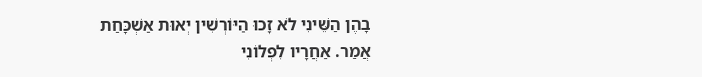בָהֶן הַשֵּׁינִי לֹא זָכוּ הַיּוֹרְשִׁין יְאוּת אַשְׁכָּחַת אֲמַר. אַחֲרָיו לִפְלוֹנִי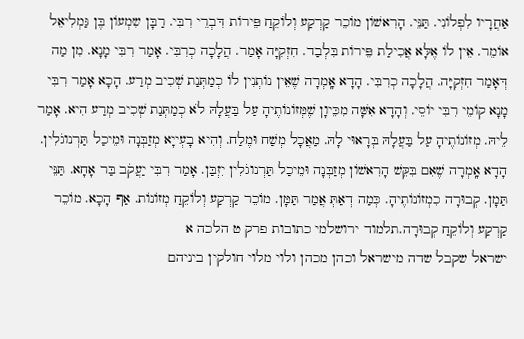אַחֲרָיו לִפְלוֹנִי. תַּנֵּי. הָרִאשׁוֹן מוֹכֵר קַרְקַע וְלוֹקֵחַ פֵּירוֹת דִּבְרֵי רִבִּי. רַבָּן שִמְעוֹן בֶּן גַּמְלִיאֵל אוֹמֵר. אֵין לוֹ אֶלָּא אֲכִילַת פֵּירוֹת בִּלְבַד. חִזְקִיָּה אָמַר. הֲלָכָה כְרִבִּי. אָמַר רִבִּי מָנָא. מִן מַה דְּאָמַר חִזְקִיָּה. הֲלָכָה כְרִבִּי. הָדָא אָֽמְרָה שֶׁאֵין נוֹתְנִין לֹו כְמַתְּנַת שְׁכִיב מְרַע. הָכָא אָמַר רִבִּי מָנָא קוֹמֵי רִבִּי יוֹסֵי. וְהָדָא אִשָּׁה מִכֵּיוָן שֶׁמְּזוֹנוֹתֶיהָ עַל בַּעֲלָהּ לֹא כְמַתְּנַת שְׁכִיב מְרַע הִיא. אָמַר לֵיהּ. מְזוֹנוֹתֶיהָ עַל בַּעֲלָהּ בְּרָאוּי לָהּ. מַאֲכָל מְשַׁח וּמֶלַח. וְהִיא בָעְייָא מְזַבְּנָה וּמֵיכַל תַּרְנוגֹלִין. הָדָא אָֽמְרָה שֶׁאִם בִּקֵּשׁ הָרִאשׁוֹן מְזַבְּנָה וּמֵיכַל תַּרְנוגֹלִין יִזְבַּן. אָמַר רִבִּי יַעֲקֹב בַּר אָחָא. תַּנֵּי תַּמָן. קְבוּרָה כִמְזוֹנוֹתֶיהָ. כְּמַה דְאַתְּ אֲמַר תַּמָּן. מוֹכֵר קַרְקַע וְלוֹקֵחַ מְזוֹנוֹת. אַף הָכָא. מוֹכֵר קַרְקַע וְלוֹקֵחַ קְבוּרָה.תלמוד ירושלמי כתובות פרק ט הלכה א
ישראל שקבל שדה מישראל וכהן מכהן ולוי מלוי חולקין ביניהם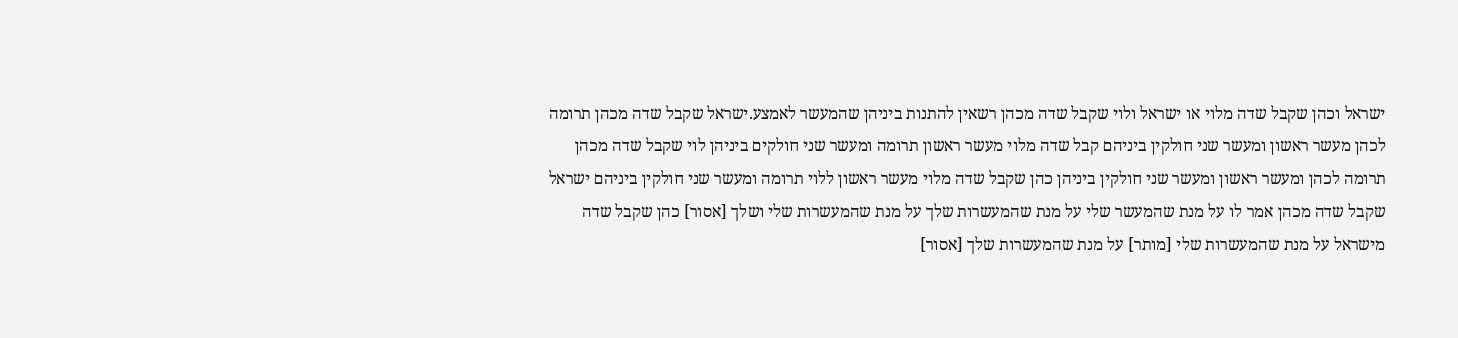ישראל וכהן שקבל שדה מלוי או ישראל ולוי שקבל שדה מכהן רשאין להתנות ביניהן שהמעשר לאמצע.ישראל שקבל שדה מכהן תרומה לכהן מעשר ראשון ומעשר שני חולקין ביניהם קבל שדה מלוי מעשר ראשון תרומה ומעשר שני חולקים ביניהן לוי שקבל שדה מכהן תרומה לכהן ומעשר ראשון ומעשר שני חולקין ביניהן כהן שקבל שדה מלוי מעשר ראשון ללוי תרומה ומעשר שני חולקין ביניהם ישראל שקבל שדה מכהן אמר לו על מנת שהמעשר שלי על מנת שהמעשרות שלך על מנת שהמעשרות שלי ושלך [אסור] כהן שקבל שדה מישראל על מנת שהמעשרות שלי [מותר] על מנת שהמעשרות שלך [אסור]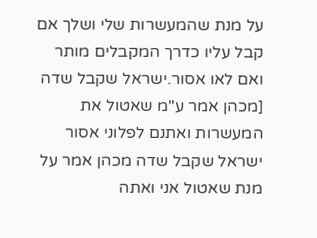על מנת שהמעשרות שלי ושלך אם קבל עליו כדרך המקבלים מותר ואם לאו אסור.ישראל שקבל שדה [מכהן אמר ע"מ שאטול את המעשרות ואתנם לפלוני אסור ישראל שקבל שדה מכהן אמר על מנת שאטול אני ואתה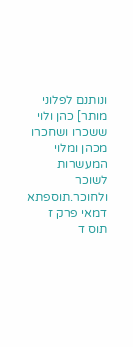ונותנם לפלוני מותר] כהן ולוי ששכרו ושחכרו מכהן ומלוי המעשרות לשוכר ולחוכר.תוספתא דמאי פרק ז תוס ד